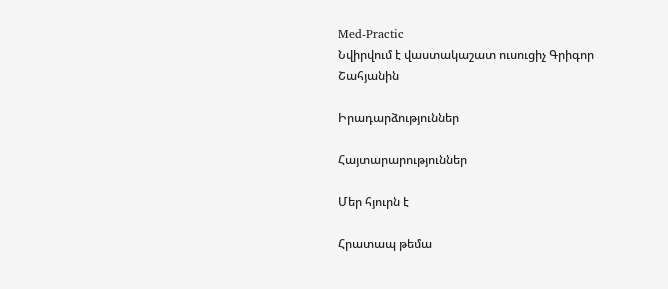Med-Practic
Նվիրվում է վաստակաշատ ուսուցիչ Գրիգոր Շահյանին

Իրադարձություններ

Հայտարարություններ

Մեր հյուրն է

Հրատապ թեմա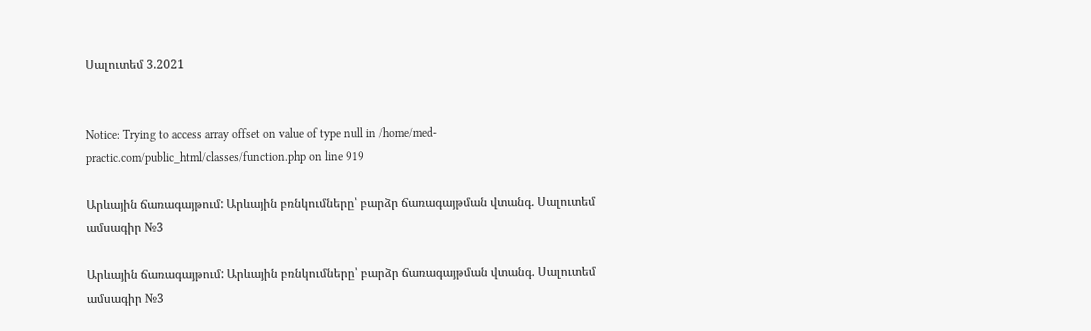Սալուտեմ 3.2021


Notice: Trying to access array offset on value of type null in /home/med-practic.com/public_html/classes/function.php on line 919

Արևային ճառագայթում: Արևային բռնկումները՝ բարձր ճառագայթման վտանգ. Սալուտեմ ամսագիր №3

Արևային ճառագայթում: Արևային բռնկումները՝ բարձր ճառագայթման վտանգ. Սալուտեմ ամսագիր №3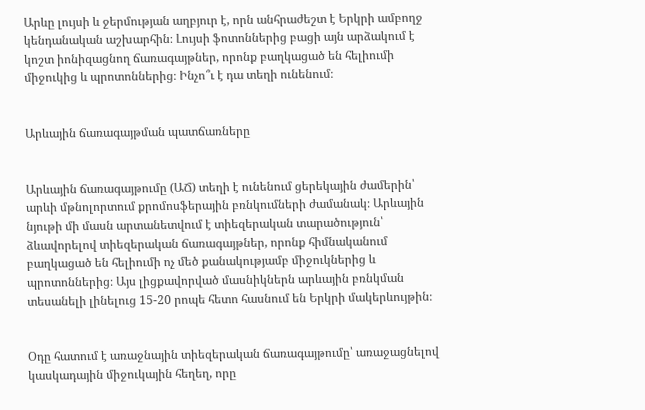Արևը լույսի և ջերմության աղբյուր է, որն անհրաժեշտ է Երկրի ամբողջ կենդանական աշխարհին։ Լույսի ֆոտոններից բացի այն արձակում է կոշտ իոնիզացնող ճառագայթներ, որոնք բաղկացած են հելիումի միջուկից և պրոտոններից։ Ինչո՞ւ է դա տեղի ունենում։


Արևային ճառագայթման պատճառները


Արևային ճառագայթումը (ԱՃ) տեղի է ունենում ցերեկային ժամերին՝ արևի մթնոլորտում քրոմոսֆերային բռնկումների ժամանակ։ Արևային նյութի մի մասն արտանետվում է տիեզերական տարածություն՝ ձևավորելով տիեզերական ճառագայթներ, որոնք հիմնականում բաղկացած են հելիումի ոչ մեծ քանակությամբ միջուկներից և պրոտոններից։ Այս լիցքավորված մասնիկներն արևային բռնկման տեսանելի լինելուց 15-20 րոպե հետո հասնում են Երկրի մակերևույթին։


Օդը հատում է առաջնային տիեզերական ճառագայթումը՝ առաջացնելով կասկադային միջուկային հեղեղ, որը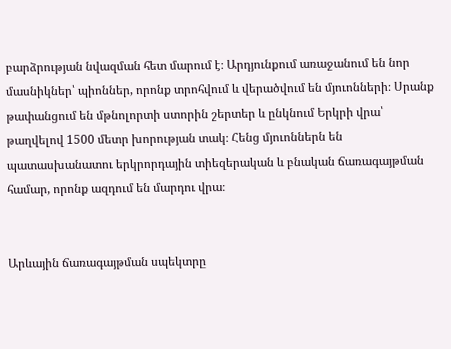բարձրության նվազման հետ մարում է։ Արդյունքում առաջանում են նոր մասնիկներ՝ պիոններ, որոնք տրոհվում և վերածվում են մյուոնների։ Սրանք թափանցում են մթնոլորտի ստորին շերտեր և ընկնում Երկրի վրա՝ թաղվելով 1500 մետր խորության տակ։ Հենց մյուոններն են պատասխանատու երկրորդային տիեզերական և բնական ճառագայթման համար, որոնք ազդում են մարդու վրա։


Արևային ճառագայթման սպեկտրը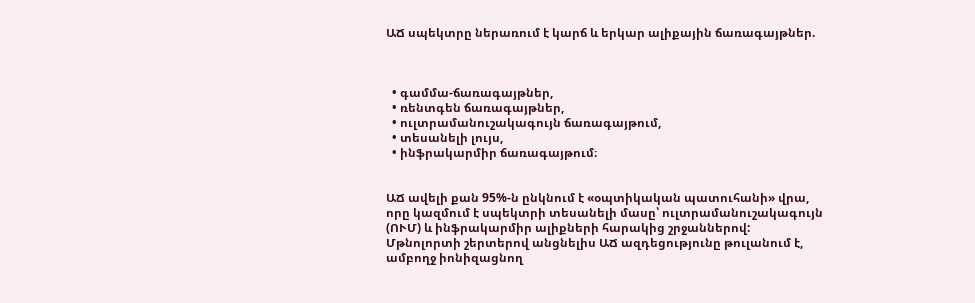ԱՃ սպեկտրը ներառում է կարճ և երկար ալիքային ճառագայթներ.



  • գամմա-ճառագայթներ,
  • ռենտգեն ճառագայթներ,
  • ուլտրամանուշակագույն ճառագայթում,
  • տեսանելի լույս,
  • ինֆրակարմիր ճառագայթում։


ԱՃ ավելի քան 95%-ն ընկնում է «օպտիկական պատուհանի» վրա, որը կազմում է սպեկտրի տեսանելի մասը՝ ուլտրամանուշակագույն (ՈՒՄ) և ինֆրակարմիր ալիքների հարակից շրջաններով: Մթնոլորտի շերտերով անցնելիս ԱՃ ազդեցությունը թուլանում է, ամբողջ իոնիզացնող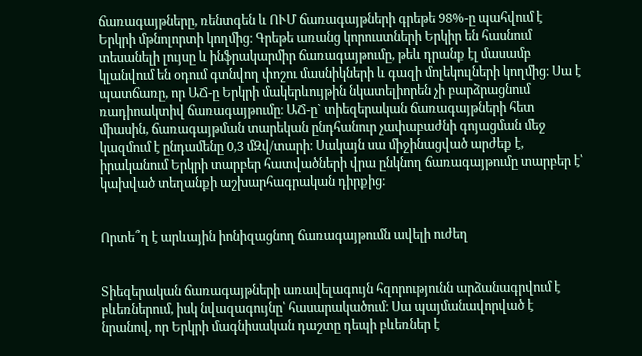ճառագայթները, ռենտգեն և ՈՒՄ ճառագայթների գրեթե 98%-ը պահվում է Երկրի մթնոլորտի կողմից։ Գրեթե առանց կորուստների Երկիր են հասնում տեսանելի լույսը և ինֆրակարմիր ճառագայթումը, թեև դրանք էլ մասամբ կլանվում են օդում գտնվող փոշու մասնիկների և գազի մոլեկուլների կողմից։ Սա է պատճառը, որ ԱՃ-ը Երկրի մակերևույթին նկատելիորեն չի բարձրացնում ռադիոակտիվ ճառագայթումը։ ԱՃ-ը` տիեզերական ճառագայթների հետ միասին, ճառագայթման տարեկան ընդհանուր չափաբաժնի գոյացման մեջ կազմում է ընդամենը 0,3 մԶվ/տարի։ Սակայն սա միջինացված արժեք է, իրականում Երկրի տարբեր հատվածների վրա ընկնող ճառագայթումը տարբեր է՝ կախված տեղանքի աշխարհագրական դիրքից։


Որտե՞ղ է արևային իոնիզացնող ճառագայթումն ավելի ուժեղ


Տիեզերական ճառագայթների առավելագույն հզորությունն արձանագրվում է բևեռներում, իսկ նվազագույնը՝ հասարակածում։ Սա պայմանավորված է նրանով, որ Երկրի մագնիսական դաշտը դեպի բևեռներ է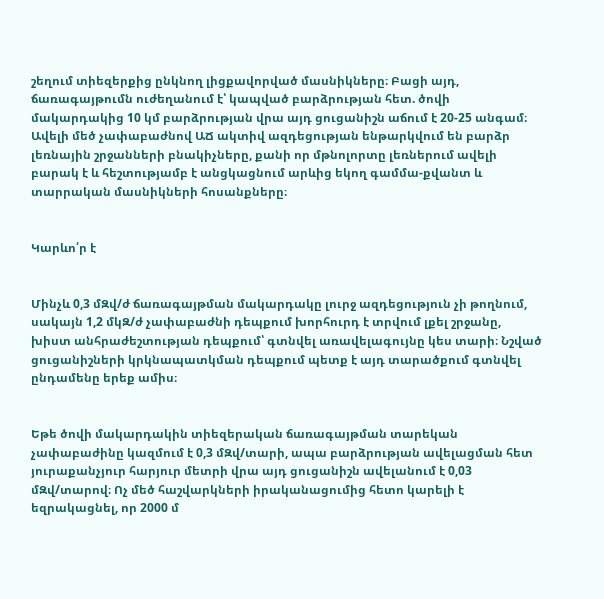շեղում տիեզերքից ընկնող լիցքավորված մասնիկները։ Բացի այդ, ճառագայթումն ուժեղանում է՝ կապված բարձրության հետ. ծովի մակարդակից 10 կմ բարձրության վրա այդ ցուցանիշն աճում է 20-25 անգամ։ Ավելի մեծ չափաբաժնով ԱՃ ակտիվ ազդեցության ենթարկվում են բարձր լեռնային շրջանների բնակիչները, քանի որ մթնոլորտը լեռներում ավելի բարակ է և հեշտությամբ է անցկացնում արևից եկող գամմա-քվանտ և տարրական մասնիկների հոսանքները։


Կարևո՛ր է


Մինչև 0,3 մԶվ/ժ ճառագայթման մակարդակը լուրջ ազդեցություն չի թողնում, սակայն 1,2 մկԶ/ժ չափաբաժնի դեպքում խորհուրդ է տրվում լքել շրջանը, խիստ անհրաժեշտության դեպքում՝ գտնվել առավելագույնը կես տարի։ Նշված ցուցանիշների կրկնապատկման դեպքում պետք է այդ տարածքում գտնվել ընդամենը երեք ամիս։


Եթե ծովի մակարդակին տիեզերական ճառագայթման տարեկան չափաբաժինը կազմում է 0,3 մԶվ/տարի, ապա բարձրության ավելացման հետ յուրաքանչյուր հարյուր մետրի վրա այդ ցուցանիշն ավելանում է 0,03 մԶվ/տարով։ Ոչ մեծ հաշվարկների իրականացումից հետո կարելի է եզրակացնել, որ 2000 մ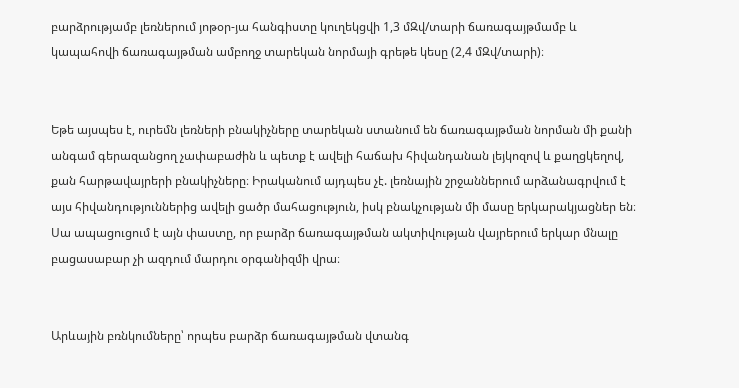բարձրությամբ լեռներում յոթօր-յա հանգիստը կուղեկցվի 1,3 մԶվ/տարի ճառագայթմամբ և կապահովի ճառագայթման ամբողջ տարեկան նորմայի գրեթե կեսը (2,4 մԶվ/տարի)։


Եթե այսպես է, ուրեմն լեռների բնակիչները տարեկան ստանում են ճառագայթման նորման մի քանի անգամ գերազանցող չափաբաժին և պետք է ավելի հաճախ հիվանդանան լեյկոզով և քաղցկեղով, քան հարթավայրերի բնակիչները։ Իրականում այդպես չէ. լեռնային շրջաններում արձանագրվում է այս հիվանդություններից ավելի ցածր մահացություն, իսկ բնակչության մի մասը երկարակյացներ են։ Սա ապացուցում է այն փաստը, որ բարձր ճառագայթման ակտիվության վայրերում երկար մնալը բացասաբար չի ազդում մարդու օրգանիզմի վրա։


Արևային բռնկումները՝ որպես բարձր ճառագայթման վտանգ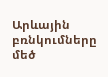Արևային բռնկումները մեծ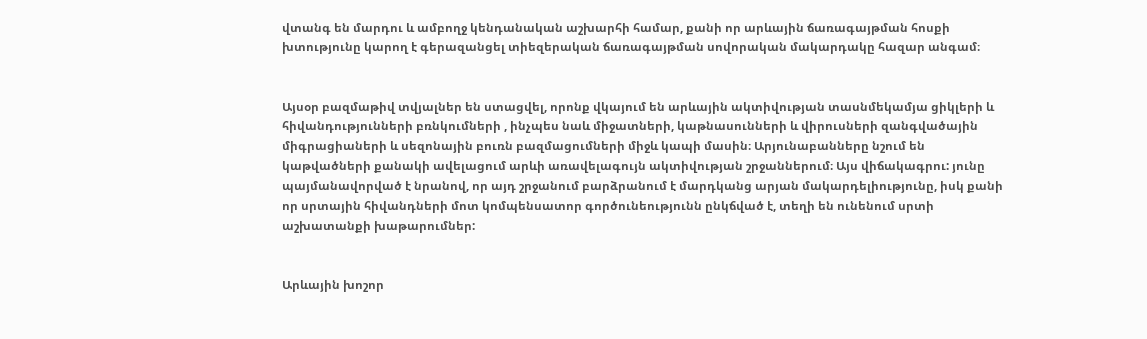վտանգ են մարդու և ամբողջ կենդանական աշխարհի համար, քանի որ արևային ճառագայթման հոսքի խտությունը կարող է գերազանցել տիեզերական ճառագայթման սովորական մակարդակը հազար անգամ։


Այսօր բազմաթիվ տվյալներ են ստացվել, որոնք վկայում են արևային ակտիվության տասնմեկամյա ցիկլերի և հիվանդությունների բռնկումների , ինչպես նաև միջատների, կաթնասունների և վիրուսների զանգվածային միգրացիաների և սեզոնային բուռն բազմացումների միջև կապի մասին։ Արյունաբանները նշում են կաթվածների քանակի ավելացում արևի առավելագույն ակտիվության շրջաններում։ Այս վիճակագրու: յունը պայմանավորված է նրանով, որ այդ շրջանում բարձրանում է մարդկանց արյան մակարդելիությունը, իսկ քանի որ սրտային հիվանդների մոտ կոմպենսատոր գործունեությունն ընկճված է, տեղի են ունենում սրտի աշխատանքի խաթարումներ:


Արևային խոշոր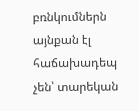բռնկումներն այնքան էլ հաճախադեպ չեն՝ տարեկան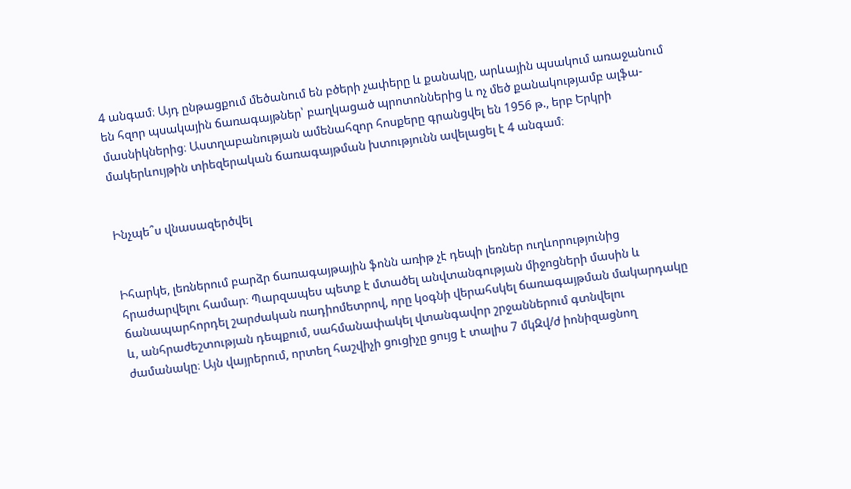4 անգամ։ Այդ ընթացքում մեծանում են բծերի չափերը և քանակը, արևային պսակում առաջանում են հզոր պսակային ճառագայթներ՝ բաղկացած պրոտոններից և ոչ մեծ քանակությամբ ալֆա-մասնիկներից։ Աստղաբանության ամենահզոր հոսքերը գրանցվել են 1956 թ., երբ Երկրի մակերևույթին տիեզերական ճառագայթման խտությունն ավելացել է 4 անգամ։


Ինչպե՞ս վնասազերծվել


Իհարկե, լեռներում բարձր ճառագայթային ֆոնն առիթ չէ դեպի լեռներ ուղևորությունից հրաժարվելու համար։ Պարզապես պետք է մտածել անվտանգության միջոցների մասին և ճանապարհորդել շարժական ռադիոմետրով, որը կօգնի վերահսկել ճառագայթման մակարդակը և, անհրաժեշտության դեպքում, սահմանափակել վտանգավոր շրջաններում գտնվելու ժամանակը։ Այն վայրերում, որտեղ հաշվիչի ցուցիչը ցույց է տալիս 7 մկԶվ/ժ իոնիզացնող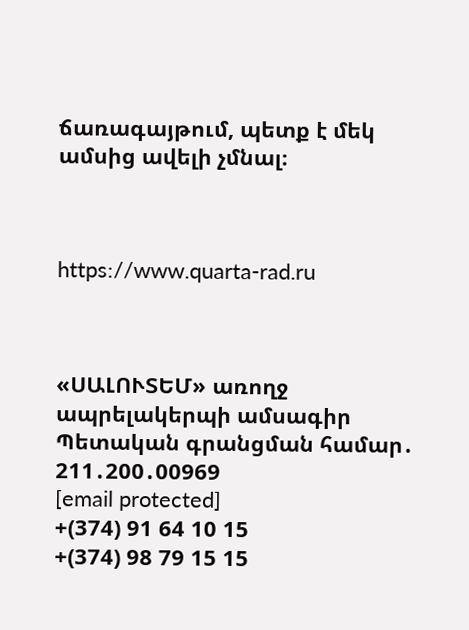ճառագայթում, պետք է մեկ ամսից ավելի չմնալ։



https://www.quarta-rad.ru



«ՍԱԼՈՒՏԵՄ» առողջ ապրելակերպի ամսագիր
Պետական գրանցման համար․ 211․200․00969
[email protected]
+(374) 91 64 10 15
+(374) 98 79 15 15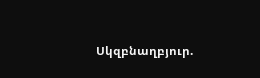Սկզբնաղբյուր.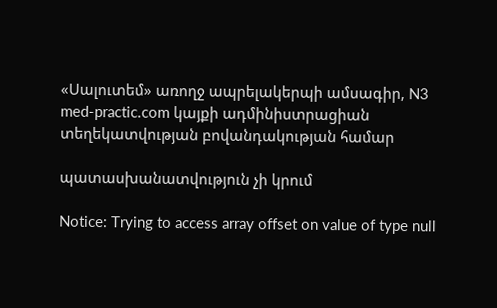«Սալուտեմ» առողջ ապրելակերպի ամսագիր, N3
med-practic.com կայքի ադմինիստրացիան տեղեկատվության բովանդակության համար

պատասխանատվություն չի կրում

Notice: Trying to access array offset on value of type null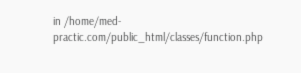in /home/med-practic.com/public_html/classes/function.php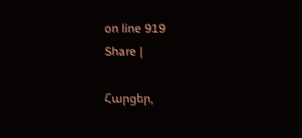on line 919
Share |

Հարցեր,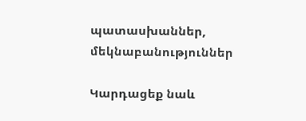պատասխաններ, մեկնաբանություններ

Կարդացեք նաև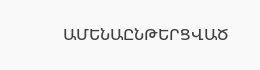ԱՄԵՆԱԸՆԹԵՐՑՎԱԾ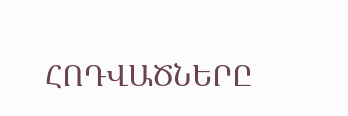ՀՈԴՎԱԾՆԵՐԸ